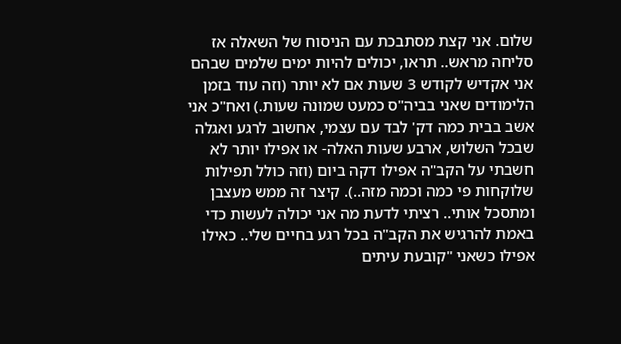שלום. אני קצת מסתבכת עם הניסוח של השאלה אז סליחה מראש.. תראו, יכולים להיות ימים שלמים שבהם אני אקדיש לקודש 3 שעות אם לא יותר (וזה עוד בזמן הלימודים שאני בביה"ס כמעט שמונה שעות.) ואח"כ אני אשב בבית כמה דק' לבד עם עצמי, אחשוב לרגע ואגלה שבכל השלוש, ארבע שעות האלה- או אפילו יותר לא חשבתי על הקב"ה אפילו דקה ביום (וזה כולל תפילות שלוקחות פי כמה וכמה מזה..). קיצר זה ממש מעצבן ומתסכל אותי.. רציתי לדעת מה אני יכולה לעשות כדי באמת להרגיש את הקב"ה בכל רגע בחיים שלי.. כאילו אפילו כשאני "קובעת עיתים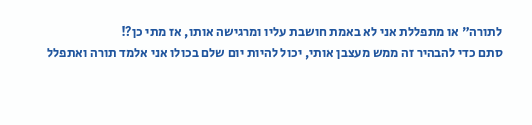לתורה" או מתפללת אני לא באמת חושבת עליו ומרגישה אותו, אז מתי כן?!
סתם כדי להבהיר זה ממש מעצבן אותי, יכול להיות יום שלם בכולו אני אלמד תורה ואתפלל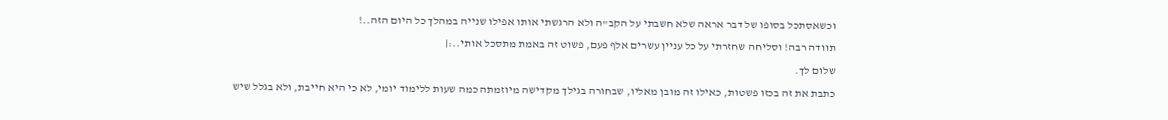וכשאסתכל בסופו של דבר אראה שלא חשבתי על הקב"ה ולא הרגשתי אותו אפילו שנייה במהלך כל היום הזה..!
תוודה רבה! וסליחה שחזרתי על כל עניין עשרים אלף פעם, פשוט זה באמת מתסכל אותי..:|
שלום לך.
כתבת את זה בכזו פשטות, כאילו זה מובן מאליו, שבחורה בגילך מקדישה מיוזמתה כמה שעות ללימוד יומי, לא כי היא חייבת, ולא בגלל שיש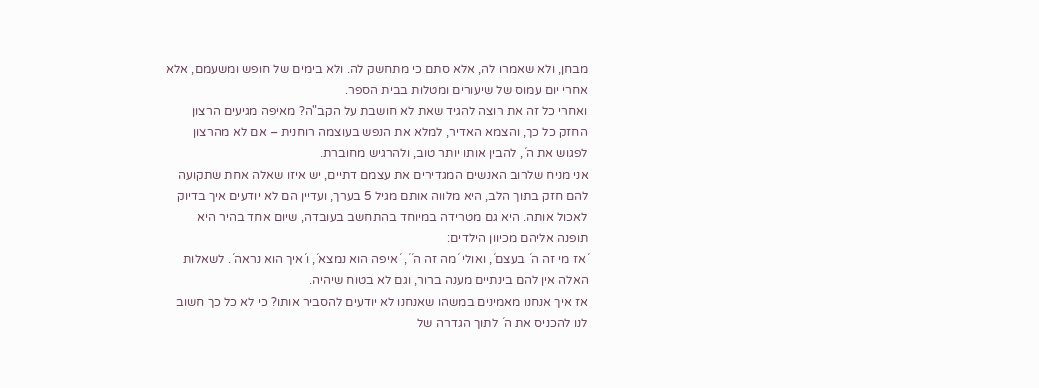מבחן, ולא שאמרו לה, אלא סתם כי מתחשק לה. ולא בימים של חופש ומשעמם, אלא אחרי יום עמוס של שיעורים ומטלות בבית הספר.
ואחרי כל זה את רוצה להגיד שאת לא חושבת על הקב"ה? מאיפה מגיעים הרצון החזק כל כך, והצמא האדיר, למלא את הנפש בעוצמה רוחנית – אם לא מהרצון לפגוש את ה´, להבין אותו יותר טוב, ולהרגיש מחוברת.
אני מניח שלרוב האנשים המגדירים את עצמם דתיים, יש איזו שאלה אחת שתקועה להם חזק בתוך הלב, היא מלווה אותם מגיל 5 בערך, ועדיין הם לא יודעים איך בדיוק לאכול אותה. היא גם מטרידה במיוחד בהתחשב בעובדה, שיום אחד בהיר היא תופנה אליהם מכיוון הילדים:
´אז מי זה ה´ בעצם´, ואולי ´מה זה ה´´, ´איפה הוא נמצא´, ו´איך הוא נראה´. לשאלות האלה אין להם בינתיים מענה ברור, וגם לא בטוח שיהיה.
אז איך אנחנו מאמינים במשהו שאנחנו לא יודעים להסביר אותו? כי לא כל כך חשוב לנו להכניס את ה´ לתוך הגדרה של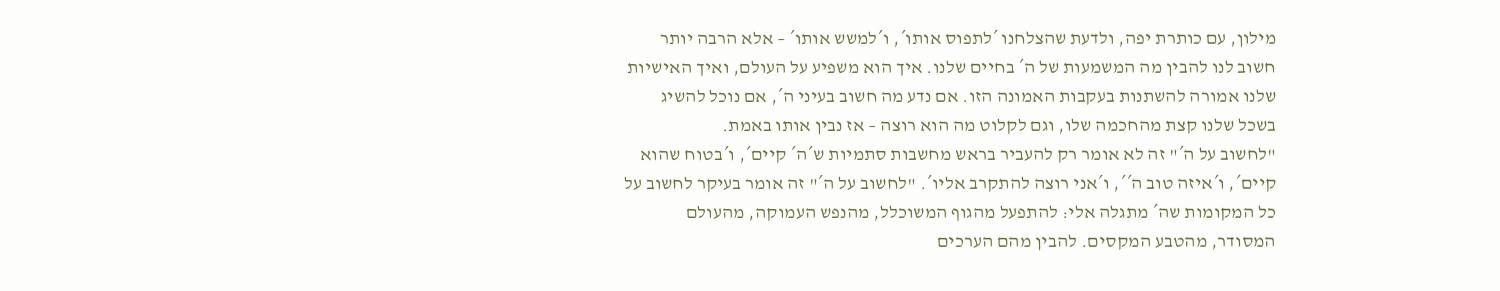מילון, עם כותרת יפה, ולדעת שהצלחנו ´לתפוס אותו´, ו´למשש אותו´ – אלא הרבה יותר חשוב לנו להבין מה המשמעות של ה´ בחיים שלנו. איך הוא משפיע על העולם, ואיך האישיות שלנו אמורה להשתנות בעקבות האמונה הזו. אם נדע מה חשוב בעיני ה´, אם נוכל להשיג בשכל שלנו קצת מהחכמה שלו, וגם לקלוט מה הוא רוצה – אז נבין אותו באמת.
"לחשוב על ה´" זה לא אומר רק להעביר בראש מחשבות סתמיות ש´ה´ קיים´, ו´בטוח שהוא קיים´, ו´איזה טוב ה´´, ו´אני רוצה להתקרב אליו´. "לחשוב על ה´" זה אומר בעיקר לחשוב על כל המקומות שה´ מתגלה אלי: להתפעל מהגוף המשוכלל, מהנפש העמוקה, מהעולם המסודר, מהטבע המקסים. להבין מהם הערכים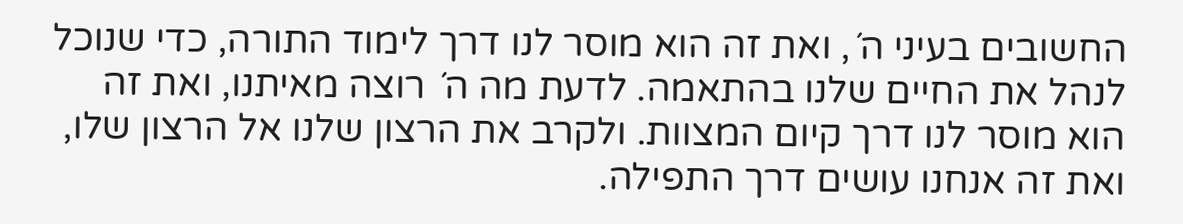החשובים בעיני ה´, ואת זה הוא מוסר לנו דרך לימוד התורה, כדי שנוכל לנהל את החיים שלנו בהתאמה. לדעת מה ה´ רוצה מאיתנו, ואת זה הוא מוסר לנו דרך קיום המצוות. ולקרב את הרצון שלנו אל הרצון שלו, ואת זה אנחנו עושים דרך התפילה.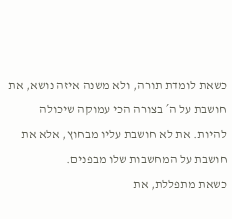כשאת לומדת תורה, ולא משנה איזה נושא, את חושבת על ה´ בצורה הכי עמוקה שיכולה להיות. את לא חושבת עליו מבחוץ, אלא את חושבת על המחשבות שלו מבפנים.
כשאת מתפללת, את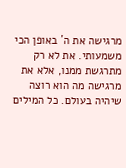מרגישה את ה´ באופן הכי משמעותי. את לא רק מתרגשת ממנו, אלא את מרגישה מה הוא רוצה שיהיה בעולם. כל המילים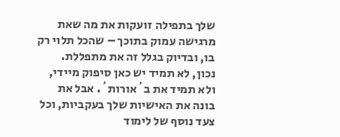שלך בתפילה זועקות את מה שאת מרגישה עמוק בתוכך – שהכל תלוי רק בו, ובדיוק בגלל זה את מתפללת.
נכון, לא תמיד יש כאן סיפוק מיידי, ולא תמיד את ב´אורות´. אבל את בונה את האישיות שלך בעקביות, וכל צעד נוסף של לימוד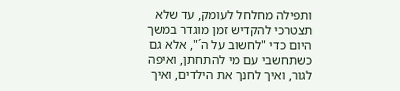ותפילה מחלחל לעומק, עד שלא תצטרכי להקדיש זמן מוגדר במשך היום כדי "לחשוב על ה´", אלא גם כשתחשבי עם מי להתחתן, ואיפה לגור, ואיך לחנך את הילדים, ואיך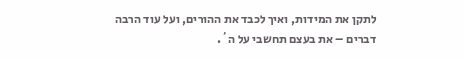לתקן את המידות, ואיך לכבד את ההורים, ועל עוד הרבה דברים – את בעצם תחשבי על ה´.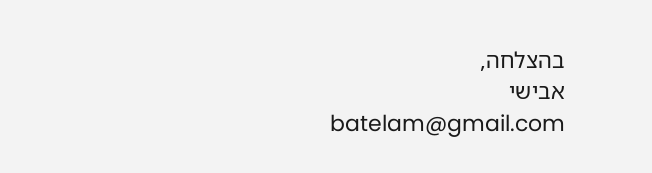בהצלחה,
אבישי batelam@gmail.com